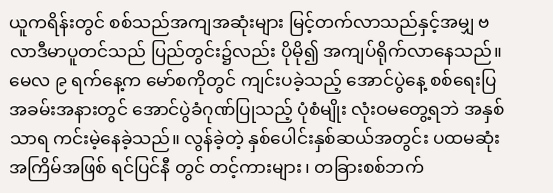ယူကရိန်းတွင် စစ်သည်အကျအဆုံးများ မြင့်တက်လာသည်နှင့်အမျှ ဗလာဒီမာပူတင်သည် ပြည်တွင်း၌လည်း ပိုမို၍ အကျပ်ရိုက်လာနေသည်။
မေလ ၉ ရက်နေ့က မော်စကိုတွင် ကျင်းပခဲ့သည့် အောင်ပွဲနေ့ စစ်ရေးပြအခမ်းအနားတွင် အောင်ပွဲခံဂုဏ်ပြုသည့် ပုံစံမျိုး လုံးဝမတွေ့ရဘဲ အနှစ်သာရ ကင်းမဲ့နေခဲ့သည်။ လွန်ခဲ့တဲ့ နှစ်ပေါင်းနှစ်ဆယ်အတွင်း ပထမဆုံးအကြိမ်အဖြစ် ရင်ပြင်နီ တွင် တင့်ကားများ၊ တခြားစစ်ဘက်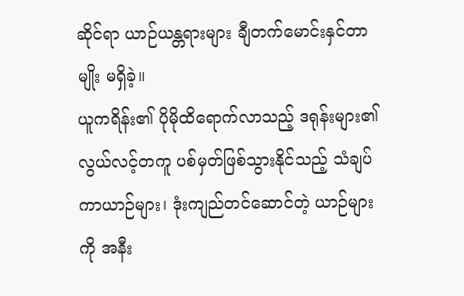ဆိုင်ရာ ယာဉ်ယန္တရားများ ချီတက်မောင်းနှင်တာမျိုး မရှိခဲ့။
ယူကရိန်း၏ ပိုမိုထိရောက်လာသည့် ဒရုန်းများ၏ လွယ်လင့်တကူ ပစ်မှတ်ဖြစ်သွားနိုင်သည့် သံချပ်ကာယာဉ်များ၊ ဒုံးကျည်တင်ဆောင်တဲ့ ယာဉ်များကို အနီး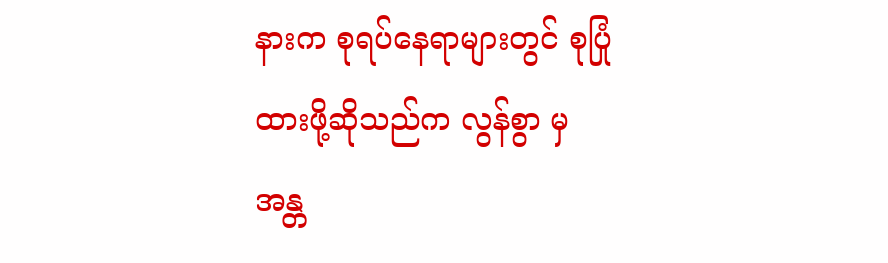နားက စုရပ်နေရာများတွင် စုပြုံထားဖို့ဆိုသည်က လွန်စွာ မှ အန္တ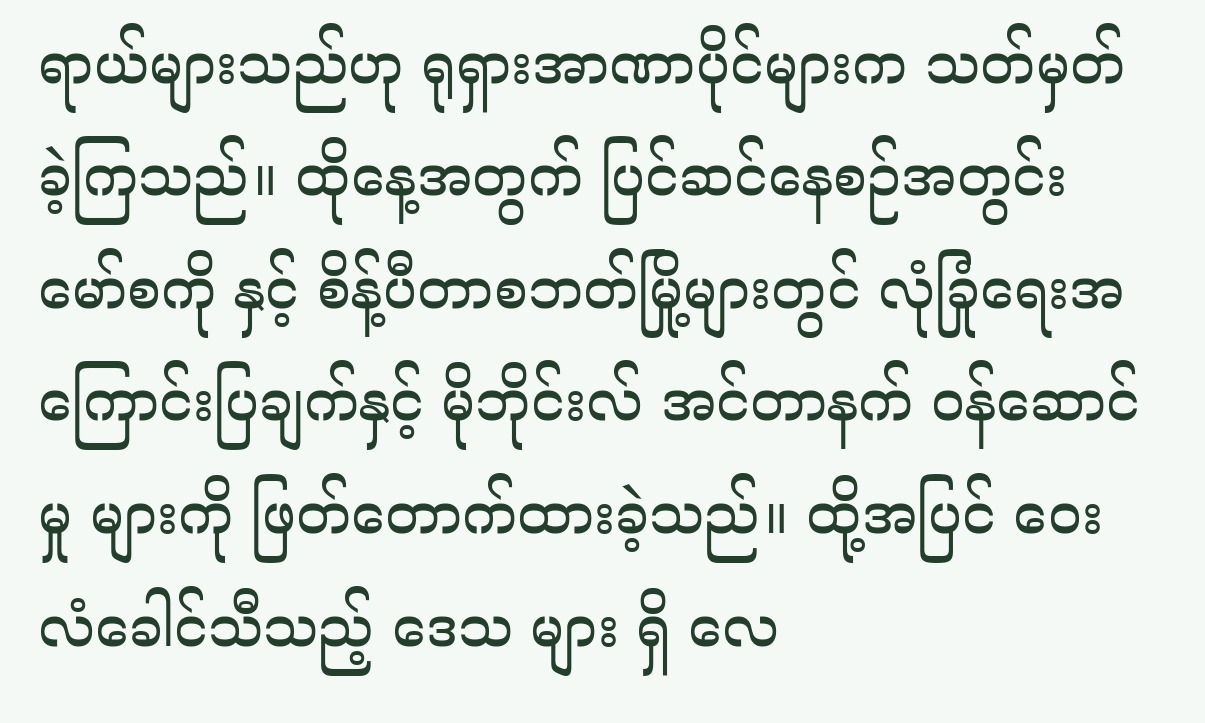ရာယ်များသည်ဟု ရုရှားအာဏာပိုင်များက သတ်မှတ်ခဲ့ကြသည်။ ထိုနေ့အတွက် ပြင်ဆင်နေစဉ်အတွင်း မော်စကို နှင့် စိန့်ပီတာစဘတ်မြို့များတွင် လုံခြုံရေးအကြောင်းပြချက်နှင့် မိုဘိုင်းလ် အင်တာနက် ဝန်ဆောင်မှု များကို ဖြတ်တောက်ထားခဲ့သည်။ ထို့အပြင် ဝေးလံခေါင်သီသည့် ဒေသ များ ရှိ လေ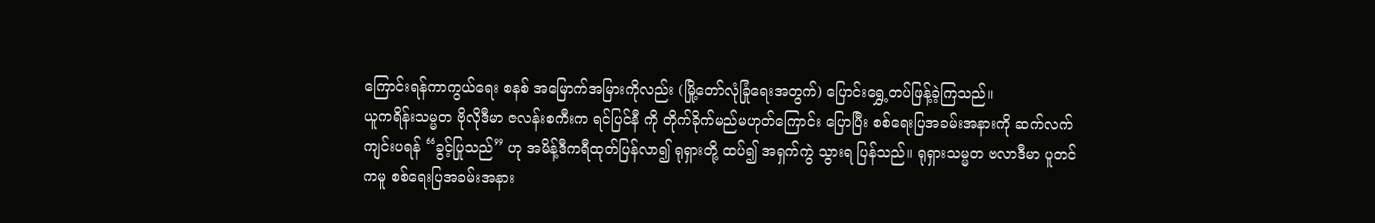ကြောင်းရန်ကာကွယ်ရေး စနစ် အမြောက်အမြားကိုလည်း (မြို့တော်လုံခြုံရေးအတွက်) ပြောင်းရွှေ့တပ်ဖြန့်ခဲ့ကြသည်။
ယူကရိန်းသမ္မတ ဗိုလိုဒီမာ ဇလန်းစကီးက ရင်ပြင်နီ ကို တိုက်ခိုက်မည်မဟုတ်ကြောင်း ပြောပြီး စစ်ရေးပြအခမ်းအနားကို ဆက်လက်ကျင်းပရန် “ခွင့်ပြုသည်” ဟု အမိန့်ဒီကရီထုတ်ပြန်လာ၍ ရုရှားတို့ ထပ်၍ အရှက်ကွဲ သွားရ ပြန်သည်။ ရုရှားသမ္မတ ဗလာဒီမာ ပူတင်ကမူ စစ်ရေးပြအခမ်းအနား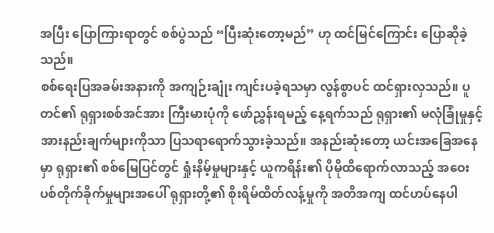အပြီး ပြောကြားရာတွင် စစ်ပွဲသည် “ပြီးဆုံးတော့မည်” ဟု ထင်မြင်ကြောင်း ပြောဆိုခဲ့သည်။
စစ်ရေးပြအခမ်းအနားကို အကျဉ်းချုံး ကျင်းပခဲ့ရသမှာ လွန်စွာပင် ထင်ရှားလှသည်။ ပူတင်၏ ရုရှားစစ်အင်အား ကြီးမားပုံကို ဖော်ညွှန်းရမည့် နေ့ရက်သည် ရုရှား၏ မလုံခြုံမှုနှင့် အားနည်းချက်များကိုသာ ပြသရာရောက်သွားခဲ့သည်။ အနည်းဆုံးတော့ ယင်းအခြေအနေမှာ ရုရှား၏ စစ်မြေပြင်တွင် ရှုံးနိမ့်မှုများနှင့် ယူကရိန်း၏ ပိုမိုထိရောက်လာသည့် အဝေးပစ်တိုက်ခိုက်မှုများအပေါ် ရုရှားတို့၏ စိုးရိမ်ထိတ်လန့်မှုကို အတိအကျ ထင်ဟပ်နေပါ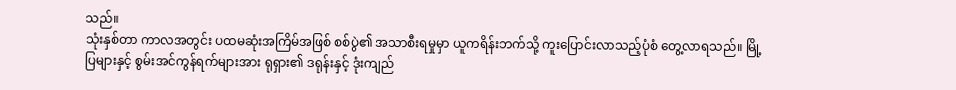သည်။
သုံးနှစ်တာ ကာလအတွင်း ပထမဆုံးအကြိမ်အဖြစ် စစ်ပွဲ၏ အသာစီးရမှုမှာ ယူကရိန်းဘက်သို့ ကူးပြောင်းလာသည့်ပုံစံ တွေ့လာရသည်။ မြို့ပြများနှင့် စွမ်းအင်ကွန်ရက်များအား ရုရှား၏ ဒရုန်းနှင့် ဒုံးကျည်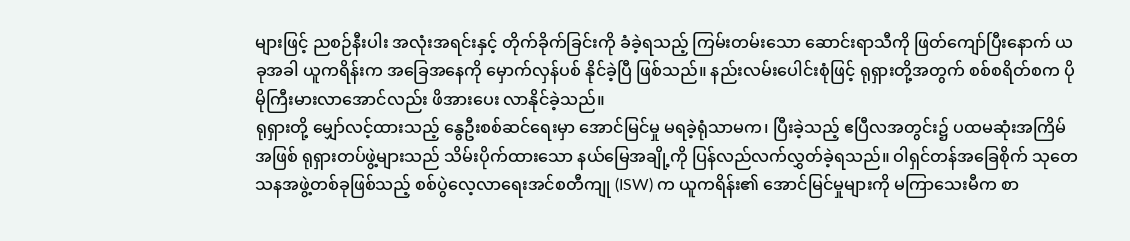များဖြင့် ညစဉ်နီးပါး အလုံးအရင်းနှင့် တိုက်ခိုက်ခြင်းကို ခံခဲ့ရသည့် ကြမ်းတမ်းသော ဆောင်းရာသီကို ဖြတ်ကျော်ပြီးနောက် ယခုအခါ ယူကရိန်းက အခြေအနေကို မှောက်လှန်ပစ် နိုင်ခဲ့ပြီ ဖြစ်သည်။ နည်းလမ်းပေါင်းစုံဖြင့် ရုရှားတို့အတွက် စစ်စရိတ်စက ပိုမိုကြီးမားလာအောင်လည်း ဖိအားပေး လာနိုင်ခဲ့သည်။
ရုရှားတို့ မျှော်လင့်ထားသည့် နွေဦးစစ်ဆင်ရေးမှာ အောင်မြင်မှု မရခဲ့ရုံသာမက၊ ပြီးခဲ့သည့် ဧပြီလအတွင်း၌ ပထမဆုံးအကြိမ်အဖြစ် ရုရှားတပ်ဖွဲ့များသည် သိမ်းပိုက်ထားသော နယ်မြေအချို့ကို ပြန်လည်လက်လွှတ်ခဲ့ရသည်။ ဝါရှင်တန်အခြေစိုက် သုတေသနအဖွဲ့တစ်ခုဖြစ်သည့် စစ်ပွဲလေ့လာရေးအင်စတီကျု (ISW) က ယူကရိန်း၏ အောင်မြင်မှုများကို မကြာသေးမီက စာ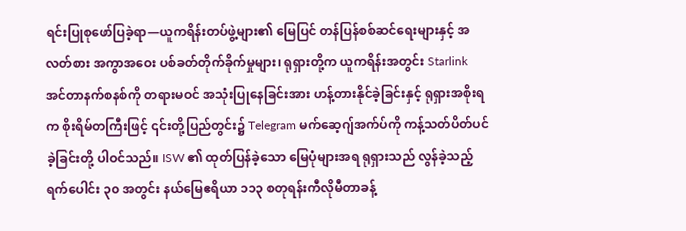ရင်းပြုစုဖော်ပြခဲ့ရာ—ယူကရိန်းတပ်ဖွဲ့များ၏ မြေပြင် တန်ပြန်စစ်ဆင်ရေးများနှင့် အလတ်စား အကွာအဝေး ပစ်ခတ်တိုက်ခိုက်မှုများ၊ ရုရှားတို့က ယူကရိန်းအတွင်း Starlink အင်တာနက်စနစ်ကို တရားမဝင် အသုံးပြုနေခြင်းအား ဟန့်တားနိုင်ခဲ့ခြင်းနှင့် ရုရှားအစိုးရက စိုးရိမ်တကြီးဖြင့် ၎င်းတို့ပြည်တွင်း၌ Telegram မက်ဆေ့ဂျ်အက်ပ်ကို ကန့်သတ်ပိတ်ပင်ခဲ့ခြင်းတို့ ပါဝင်သည်။ ISW ၏ ထုတ်ပြန်ခဲ့သော မြေပုံများအရ ရုရှားသည် လွန်ခဲ့သည့် ရက်ပေါင်း ၃၀ အတွင်း နယ်မြေဧရိယာ ၁၁၃ စတုရန်းကီလိုမီတာခန့်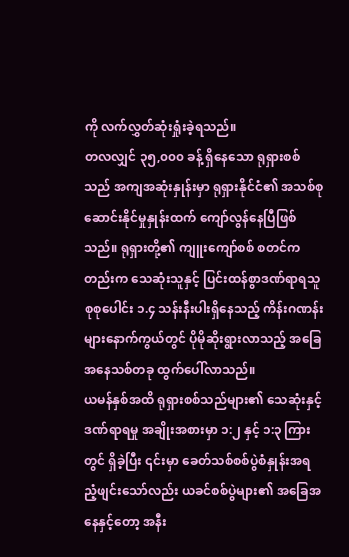ကို လက်လွှတ်ဆုံးရှုံးခဲ့ရသည်။
တလလျှင် ၃၅,၀၀၀ ခန့် ရှိနေသော ရုရှားစစ်သည် အကျအဆုံးနှုန်းမှာ ရုရှားနိုင်ငံ၏ အသစ်စုဆောင်းနိုင်မှုနှုန်းထက် ကျော်လွန်နေပြီဖြစ်သည်။ ရုရှားတို့၏ ကျူးကျော်စစ် စတင်ကတည်းက သေဆုံးသူနှင့် ပြင်းထန်စွာဒဏ်ရာရသူ စုစုပေါင်း ၁.၄ သန်းနီးပါးရှိနေသည့် ကိန်းဂဏန်းများနောက်ကွယ်တွင် ပိုမိုဆိုးရွားလာသည့် အခြေအနေသစ်တခု ထွက်ပေါ်လာသည်။
ယမန်နှစ်အထိ ရုရှားစစ်သည်များ၏ သေဆုံးနှင့် ဒဏ်ရာရမှု အချိုးအစားမှာ ၁:၂ နှင့် ၁:၃ ကြားတွင် ရှိခဲ့ပြီး ၎င်းမှာ ခေတ်သစ်စစ်ပွဲစံနှုန်းအရ ညံ့ဖျင်းသော်လည်း ယခင်စစ်ပွဲများ၏ အခြေအနေနှင့်တော့ အနီး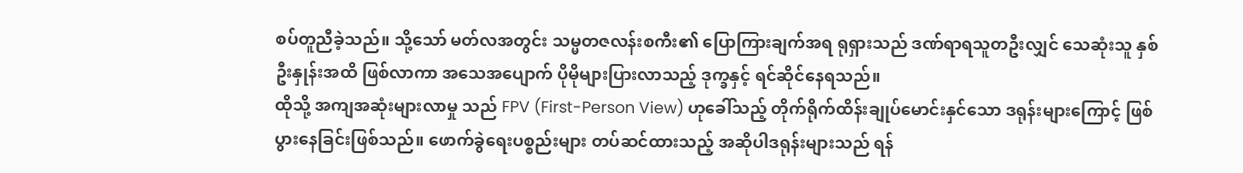စပ်တူညီခဲ့သည်။ သို့သော် မတ်လအတွင်း သမ္မတဇလန်းစကီး၏ ပြောကြားချက်အရ ရုရှားသည် ဒဏ်ရာရသူတဦးလျှင် သေဆုံးသူ နှစ်ဦးနှုန်းအထိ ဖြစ်လာကာ အသေအပျောက် ပိုမိုများပြားလာသည့် ဒုက္ခနှင့် ရင်ဆိုင်နေရသည်။
ထိုသို့ အကျအဆုံးများလာမှု သည် FPV (First-Person View) ဟုခေါ်သည့် တိုက်ရိုက်ထိန်းချုပ်မောင်းနှင်သော ဒရုန်းများကြောင့် ဖြစ်ပွားနေခြင်းဖြစ်သည်။ ဖောက်ခွဲရေးပစ္စည်းများ တပ်ဆင်ထားသည့် အဆိုပါဒရုန်းများသည် ရန်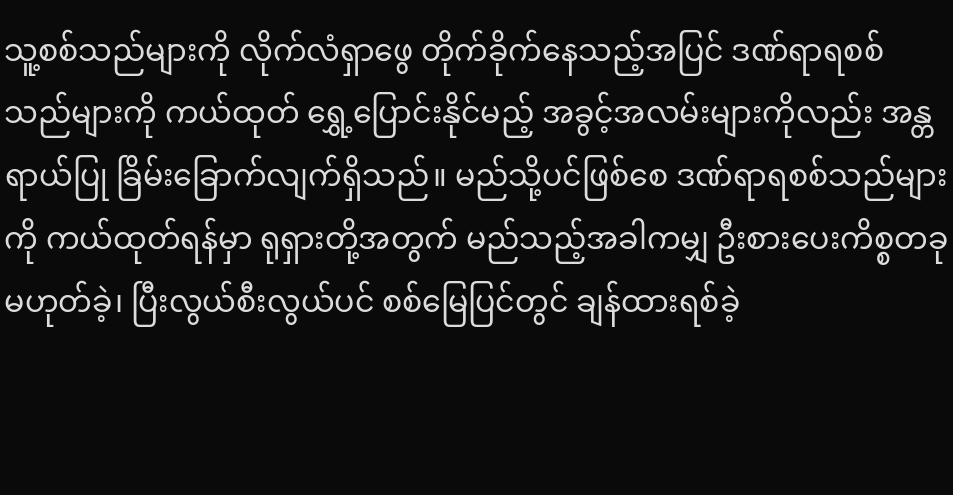သူ့စစ်သည်များကို လိုက်လံရှာဖွေ တိုက်ခိုက်နေသည့်အပြင် ဒဏ်ရာရစစ်သည်များကို ကယ်ထုတ် ရွှေ့ပြောင်းနိုင်မည့် အခွင့်အလမ်းများကိုလည်း အန္တရာယ်ပြု ခြိမ်းခြောက်လျက်ရှိသည်။ မည်သို့ပင်ဖြစ်စေ ဒဏ်ရာရစစ်သည်များကို ကယ်ထုတ်ရန်မှာ ရုရှားတို့အတွက် မည်သည့်အခါကမျှ ဦးစားပေးကိစ္စတခု မဟုတ်ခဲ့၊ ပြီးလွယ်စီးလွယ်ပင် စစ်မြေပြင်တွင် ချန်ထားရစ်ခဲ့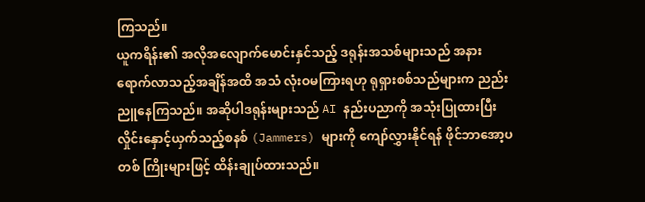ကြသည်။
ယူကရိန်း၏ အလိုအလျောက်မောင်းနှင်သည့် ဒရုန်းအသစ်များသည် အနား ရောက်လာသည့်အချိန်အထိ အသံ လုံးဝမကြားရဟု ရုရှားစစ်သည်များက ညည်းညူနေကြသည်။ အဆိုပါဒရုန်းများသည် AI နည်းပညာကို အသုံးပြုထားပြီး လှိုင်းနှောင့်ယှက်သည့်စနစ် (Jammers) များကို ကျော်လွှားနိုင်ရန် ဖိုင်ဘာအော့ပတစ် ကြိုးများဖြင့် ထိန်းချုပ်ထားသည်။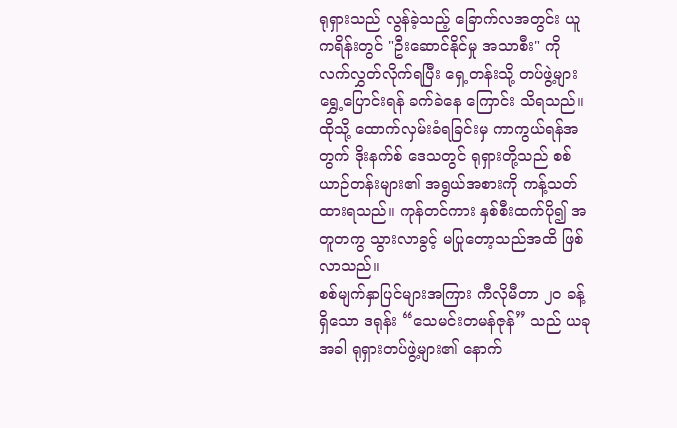ရုရှားသည် လွန်ခဲ့သည့် ခြောက်လအတွင်း ယူကရိန်းတွင် "ဦးဆောင်နိုင်မှု အသာစီး" ကို လက်လွှတ်လိုက်ရပြီး ရှေ့တန်းသို့ တပ်ဖွဲ့များရွှေ့ပြောင်းရန် ခက်ခဲနေ ကြောင်း သိရသည်။
ထိုသို့ ထောက်လှမ်းခံရခြင်းမှ ကာကွယ်ရန်အတွက် ဒိုးနက်စ် ဒေသတွင် ရုရှားတို့သည် စစ်ယာဉ်တန်းများ၏ အရွယ်အစားကို ကန့်သတ်ထားရသည်။ ကုန်တင်ကား နှစ်စီးထက်ပို၍ အတူတကွ သွားလာခွင့် မပြုတော့သည်အထိ ဖြစ်လာသည်။
စစ်မျက်နှာပြင်များအကြား ကီလိုမီတာ ၂၀ ခန့်ရှိသော ဒရုန်း “သေမင်းတမန်ဇုန်” သည် ယခုအခါ ရုရှားတပ်ဖွဲ့များ၏ နောက်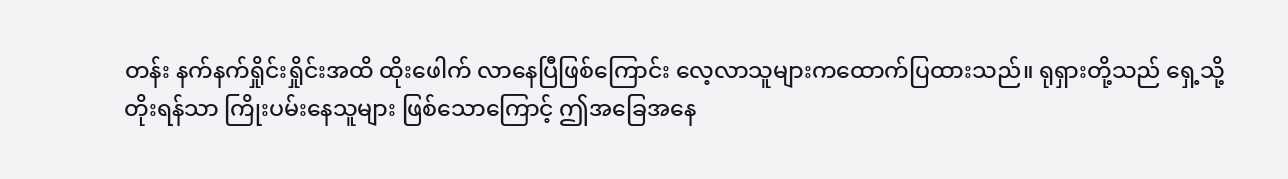တန်း နက်နက်ရှိုင်းရှိုင်းအထိ ထိုးဖေါက် လာနေပြီဖြစ်ကြောင်း လေ့လာသူများကထောက်ပြထားသည်။ ရုရှားတို့သည် ရှေ့သို့တိုးရန်သာ ကြိုးပမ်းနေသူများ ဖြစ်သောကြောင့် ဤအခြေအနေ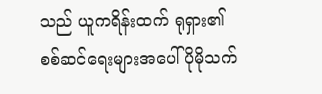သည် ယူကရိန်းထက် ရုရှား၏ စစ်ဆင်ရေးများအပေါ် ပိုမိုသက်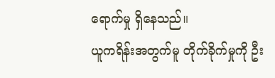ရောက်မှု ရှိနေသည်။
ယူကရိန်းအတွက်မူ တိုက်ခိုက်မှုကို ဦး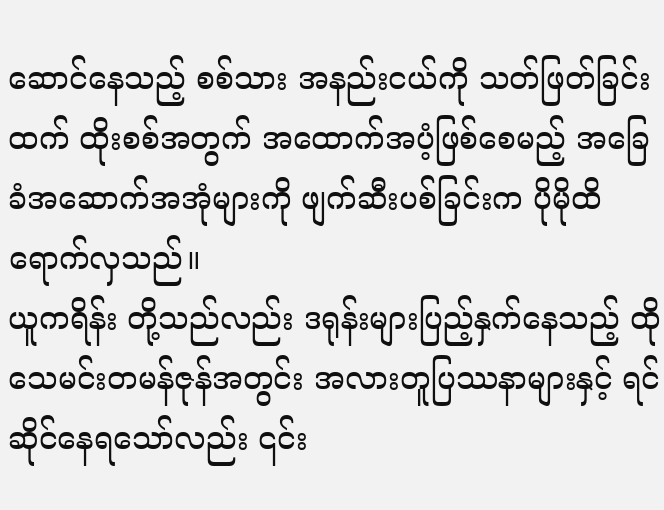ဆောင်နေသည့် စစ်သား အနည်းငယ်ကို သတ်ဖြတ်ခြင်းထက် ထိုးစစ်အတွက် အထောက်အပံ့ဖြစ်စေမည့် အခြေခံအဆောက်အအုံများကို ဖျက်ဆီးပစ်ခြင်းက ပိုမိုထိရောက်လှသည်။
ယူကရိန်း တို့သည်လည်း ဒရုန်းများပြည့်နှက်နေသည့် ထိုသေမင်းတမန်ဇုန်အတွင်း အလားတူပြဿနာများနှင့် ရင်ဆိုင်နေရသော်လည်း ၎င်း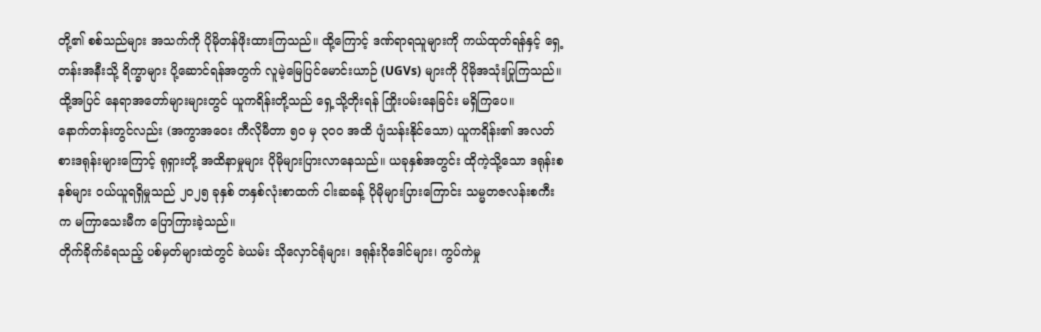တို့၏ စစ်သည်များ အသက်ကို ပိုမိုတန်ဖိုးထားကြသည်။ ထို့ကြောင့် ဒဏ်ရာရသူများကို ကယ်ထုတ်ရန်နှင့် ရှေ့တန်းအနီးသို့ ရိက္ခာများ ပို့ဆောင်ရန်အတွက် လူမဲ့မြေပြင်မောင်းယာဉ် (UGVs) များကို ပိုမိုအသုံးပြုကြသည်။ ထို့အပြင် နေရာအတော်များများတွင် ယူကရိန်းတို့သည် ရှေ့သို့တိုးရန် ကြိုးပမ်းနေခြင်း မရှိကြပေ။
နောက်တန်းတွင်လည်း (အကွာအဝေး ကီလိုမီတာ ၅၀ မှ ၃၀၀ အထိ ပျံသန်းနိုင်သော) ယူကရိန်း၏ အလတ်စားဒရုန်းများကြောင့် ရုရှားတို့ အထိနာမှုများ ပိုမိုများပြားလာနေသည်။ ယခုနှစ်အတွင်း ထိုကဲ့သို့သော ဒရုန်းစနစ်များ ဝယ်ယူရရှိမှုသည် ၂၀၂၅ ခုနှစ် တနှစ်လုံးစာထက် ငါးဆခန့် ပိုမိုများပြားကြောင်း သမ္မတဇလန်းစကီးက မကြာသေးမီက ပြောကြားခဲ့သည်။
တိုက်ခိုက်ခံရသည့် ပစ်မှတ်များထဲတွင် ခဲယမ်း သိုလှောင်ရုံများ၊ ဒရုန်းဂိုဒေါင်များ၊ ကွပ်ကဲမှု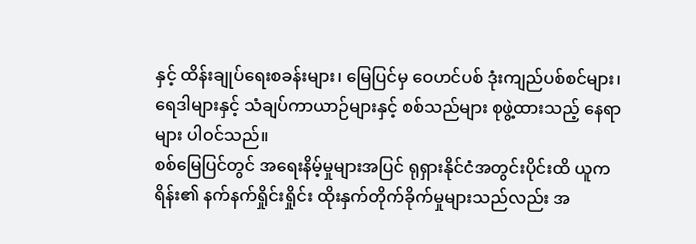နှင့် ထိန်းချုပ်ရေးစခန်းများ၊ မြေပြင်မှ ဝေဟင်ပစ် ဒုံးကျည်ပစ်စင်များ၊ ရေဒါများနှင့် သံချပ်ကာယာဉ်များနှင့် စစ်သည်များ စုဖွဲ့ထားသည့် နေရာများ ပါဝင်သည်။
စစ်မြေပြင်တွင် အရေးနိမ့်မှုများအပြင် ရုရှားနိုင်ငံအတွင်းပိုင်းထိ ယူကရိန်း၏ နက်နက်ရှိုင်းရှိုင်း ထိုးနှက်တိုက်ခိုက်မှုများသည်လည်း အ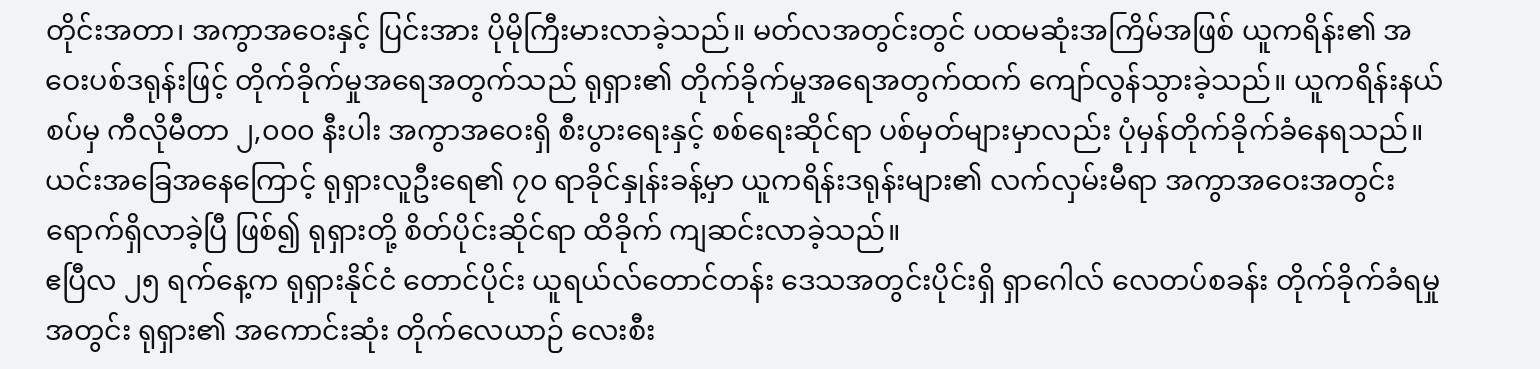တိုင်းအတာ၊ အကွာအဝေးနှင့် ပြင်းအား ပိုမိုကြီးမားလာခဲ့သည်။ မတ်လအတွင်းတွင် ပထမဆုံးအကြိမ်အဖြစ် ယူကရိန်း၏ အဝေးပစ်ဒရုန်းဖြင့် တိုက်ခိုက်မှုအရေအတွက်သည် ရုရှား၏ တိုက်ခိုက်မှုအရေအတွက်ထက် ကျော်လွန်သွားခဲ့သည်။ ယူကရိန်းနယ်စပ်မှ ကီလိုမီတာ ၂,၀၀၀ နီးပါး အကွာအဝေးရှိ စီးပွားရေးနှင့် စစ်ရေးဆိုင်ရာ ပစ်မှတ်များမှာလည်း ပုံမှန်တိုက်ခိုက်ခံနေရသည်။ ယင်းအခြေအနေကြောင့် ရုရှားလူဦးရေ၏ ၇၀ ရာခိုင်နှုန်းခန့်မှာ ယူကရိန်းဒရုန်းများ၏ လက်လှမ်းမီရာ အကွာအဝေးအတွင်း ရောက်ရှိလာခဲ့ပြီ ဖြစ်၍ ရုရှားတို့ စိတ်ပိုင်းဆိုင်ရာ ထိခိုက် ကျဆင်းလာခဲ့သည်။
ဧပြီလ ၂၅ ရက်နေ့က ရုရှားနိုင်ငံ တောင်ပိုင်း ယူရယ်လ်တောင်တန်း ဒေသအတွင်းပိုင်းရှိ ရှာဂေါလ် လေတပ်စခန်း တိုက်ခိုက်ခံရမှုအတွင်း ရုရှား၏ အကောင်းဆုံး တိုက်လေယာဉ် လေးစီး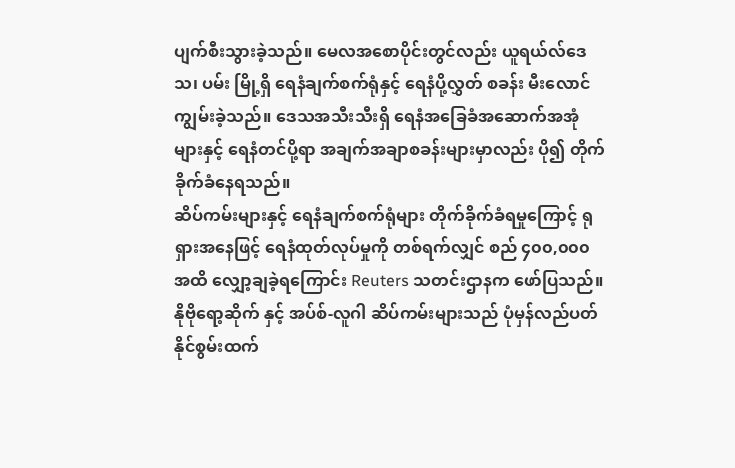ပျက်စီးသွားခဲ့သည်။ မေလအစောပိုင်းတွင်လည်း ယူရယ်လ်ဒေသ၊ ပမ်း မြို့ရှိ ရေနံချက်စက်ရုံနှင့် ရေနံပို့လွှတ် စခန်း မီးလောင်ကျွမ်းခဲ့သည်။ ဒေသအသီးသီးရှိ ရေနံအခြေခံအဆောက်အအုံများနှင့် ရေနံတင်ပို့ရာ အချက်အချာစခန်းများမှာလည်း ပို၍ တိုက်ခိုက်ခံနေရသည်။
ဆိပ်ကမ်းများနှင့် ရေနံချက်စက်ရုံများ တိုက်ခိုက်ခံရမှုကြောင့် ရုရှားအနေဖြင့် ရေနံထုတ်လုပ်မှုကို တစ်ရက်လျှင် စည် ၄၀၀,၀၀၀ အထိ လျှော့ချခဲ့ရကြောင်း Reuters သတင်းဌာနက ဖော်ပြသည်။ နိုဗိုရော့ဆိုက် နှင့် အပ်စ်-လူဂါ ဆိပ်ကမ်းများသည် ပုံမှန်လည်ပတ်နိုင်စွမ်းထက်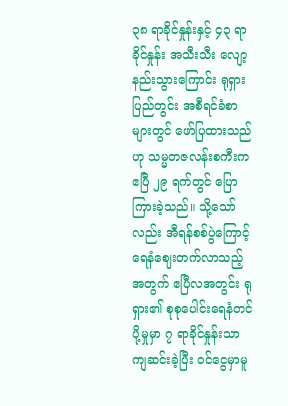၃၈ ရာခိုင်နှုန်းနှင့် ၄၃ ရာခိုင်နှုန်း အသီးသီး လျော့နည်းသွားကြောင်း ရုရှားပြည်တွင်း အစီရင်ခံစာများတွင် ဖော်ပြထားသည်ဟု သမ္မတဇလန်းစကီးက ဧပြီ ၂၉ ရက်တွင် ပြောကြားခဲ့သည်။ သို့သော်လည်း အီရန်စစ်ပွဲကြောင့် ရေနံဈေးတက်လာသည့်အတွက် ဧပြီလအတွင်း ရုရှား၏ စုစုပေါင်းရေနံတင်ပို့မှုမှာ ၇ ရာခိုင်နှုန်းသာ ကျဆင်းခဲ့ပြီး ဝင်ငွေမှာမူ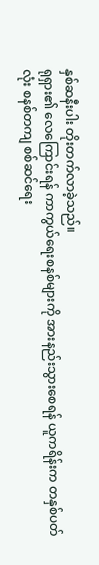နှစ်ဆနီးပါး တိုးတက်လာခဲ့သည်။
ရုရှား၏ လေကြောင်းရန် ကာကွယ်ရေးစနစ်များကို အားနည်းသွားစေရန် ယူကရိန်းက တနှစ်ပတ်လုံး စနစ်တကျ စစ်ဆင်ရေး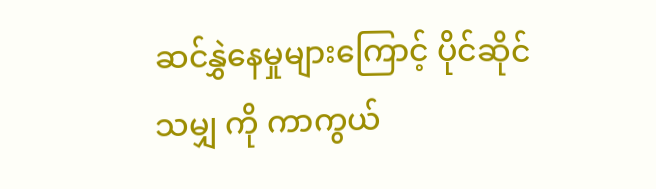ဆင်နွှဲနေမှုများကြောင့် ပိုင်ဆိုင် သမျှ ကို ကာကွယ်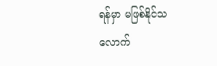ရန်မှာ မဖြစ်နိုင်သလောက်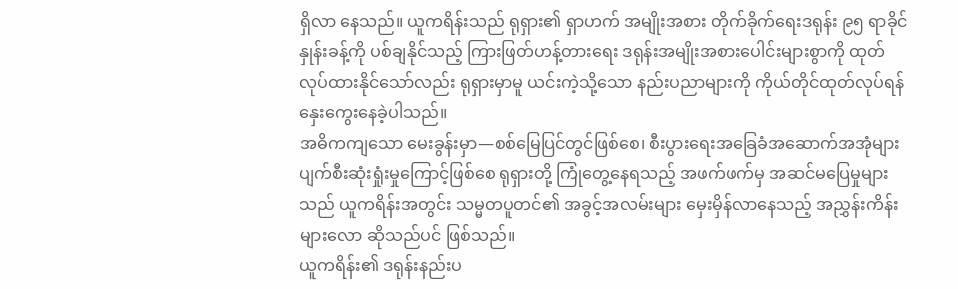ရှိလာ နေသည်။ ယူကရိန်းသည် ရုရှား၏ ရှာဟက် အမျိုးအစား တိုက်ခိုက်ရေးဒရုန်း ၉၅ ရာခိုင်နှုန်းခန့်ကို ပစ်ချနိုင်သည့် ကြားဖြတ်ဟန့်တားရေး ဒရုန်းအမျိုးအစားပေါင်းများစွာကို ထုတ်လုပ်ထားနိုင်သော်လည်း ရုရှားမှာမူ ယင်းကဲ့သို့သော နည်းပညာများကို ကိုယ်တိုင်ထုတ်လုပ်ရန် နှေးကွေးနေခဲ့ပါသည်။
အဓိကကျသော မေးခွန်းမှာ—စစ်မြေပြင်တွင်ဖြစ်စေ၊ စီးပွားရေးအခြေခံအဆောက်အအုံများ ပျက်စီးဆုံးရှုံးမှုကြောင့်ဖြစ်စေ ရုရှားတို့ ကြုံတွေ့နေရသည့် အဖက်ဖက်မှ အဆင်မပြေမှုများသည် ယူကရိန်းအတွင်း သမ္မတပူတင်၏ အခွင့်အလမ်းများ မှေးမှိန်လာနေသည့် အညွှန်းကိန်းများလော ဆိုသည်ပင် ဖြစ်သည်။
ယူကရိန်း၏ ဒရုန်းနည်းပ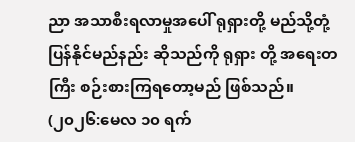ညာ အသာစီးရလာမှုအပေါ် ရုရှားတို့ မည်သို့တုံ့ပြန်နိုင်မည်နည်း ဆိုသည်ကို ရုရှား တို့ အရေးတကြီး စဉ်းစားကြရတော့မည် ဖြစ်သည်။
(၂၀၂၆:မေလ ၁၀ ရက်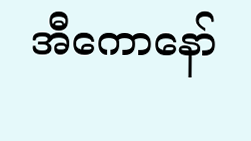အီကောနော်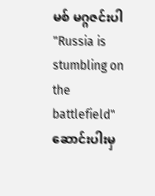မစ် မဂ္ဂဇင်းပါ "Russia is stumbling on the battlefield" ဆောင်းပါးမှ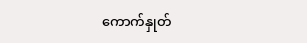ကောက်နှုတ်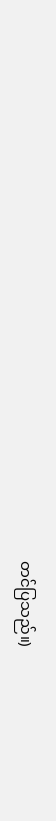တင်ပြသည်။)